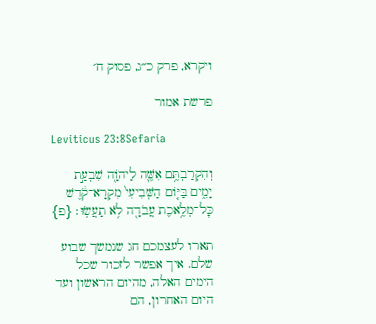ויקרא, פרק כ״ג, פסוק ח׳

פרשת אמור

Leviticus 23:8Sefaria

וְהִקְרַבְתֶּ֥ם אִשֶּׁ֛ה לַיהֹוָ֖ה שִׁבְעַ֣ת יָמִ֑ים בַּיּ֤וֹם הַשְּׁבִיעִי֙ מִקְרָא־קֹ֔דֶשׁ כׇּל־מְלֶ֥אכֶת עֲבֹדָ֖ה לֹ֥א תַעֲשֽׂוּ׃ {פ}

תארו לעצמכם חג שנמשך שבוע שלם. איך אפשר לזכור שכל הימים האלה, מהיום הראשון ועד היום האחרון, הם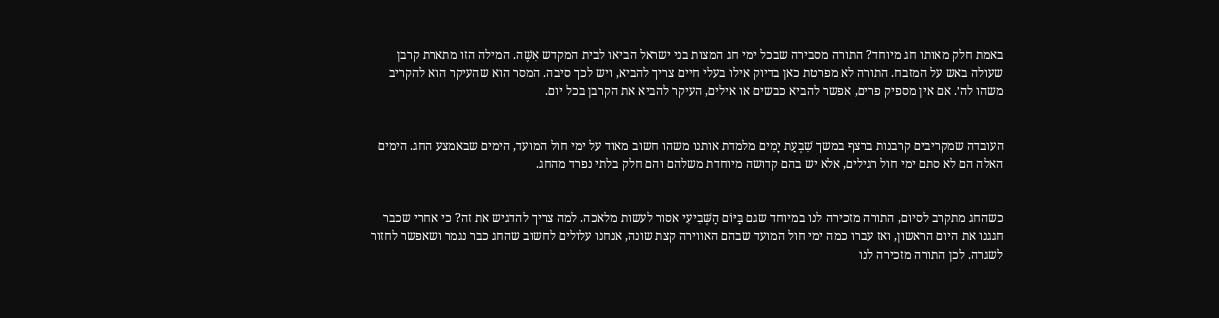באמת חלק מאותו חג מיוחד? התורה מסבירה שבכל ימי חג המצות בני ישראל הביאו לבית המקדש אִשֶּׁה. המילה הזו מתארת קרבן שעולה באש על המזבח. התורה לא מפרטת כאן בדיוק אילו בעלי חיים צריך להביא, ויש לכך סיבה. המסר הוא שהעיקר הוא להקריב משהו לה׳. אם אין מספיק פרים, אפשר להביא כבשים או אילים, העיקר להביא את הקרבן בכל יום.


העובדה שמקריבים קרבנות ברצף במשך שִׁבְעַת יָמִים מלמדת אותנו משהו חשוב מאוד על ימי חול המועד, הימים שבאמצע החג. הימים האלה הם לא סתם ימי חול רגילים, אלא יש בהם קדושה מיוחדת משלהם והם חלק בלתי נפרד מהחג.


כשהחג מתקרב לסיום, התורה מזכירה לנו במיוחד שגם בַּיּוֹם הַשְּׁבִיעִי אסור לעשות מלאכה. למה צריך להדגיש את זה? כי אחרי שכבר חגגנו את היום הראשון, ואז עברו כמה ימי חול המועד שבהם האווירה קצת שונה, אנחנו עלולים לחשוב שהחג כבר נגמר ושאפשר לחזור לשגרה. לכן התורה מזכירה לנו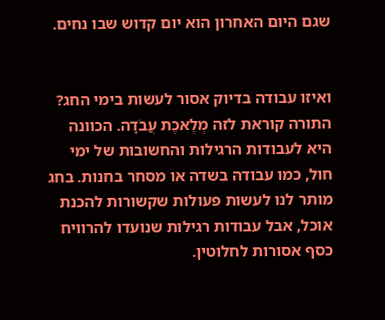שגם היום האחרון הוא יום קדוש שבו נחים.


ואיזו עבודה בדיוק אסור לעשות בימי החג? התורה קוראת לזה מְלֶאכֶת עֲבֹדָה. הכוונה היא לעבודות הרגילות והחשובות של ימי חול, כמו עבודה בשדה או מסחר בחנות. בחג מותר לנו לעשות פעולות שקשורות להכנת אוכל, אבל עבודות רגילות שנועדו להרוויח כסף אסורות לחלוטין.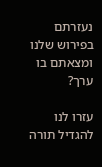נעזרתם בפירוש שלנו ומצאתם בו ערך?

עזרו לנו להגדיל תורה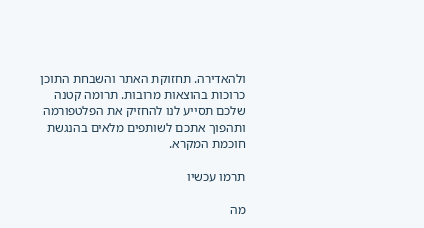ולהאדירה. תחזוקת האתר והשבחת התוכן כרוכות בהוצאות מרובות. תרומה קטנה שלכם תסייע לנו להחזיק את הפלטפורמה ותהפוך אתכם לשותפים מלאים בהנגשת חוכמת המקרא.

תרמו עכשיו

מה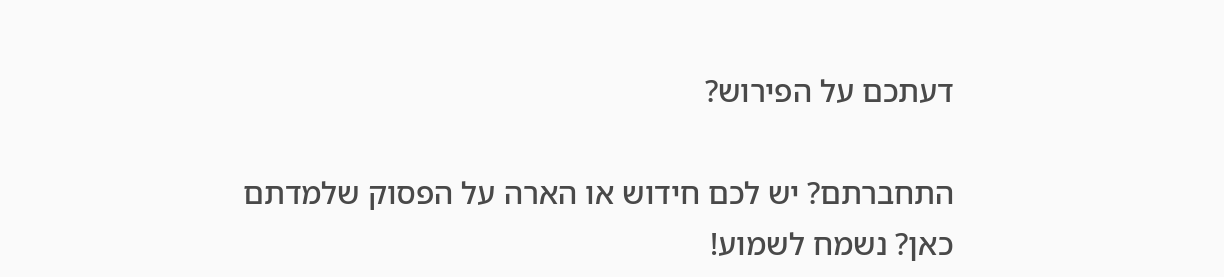דעתכם על הפירוש?

התחברתם? יש לכם חידוש או הארה על הפסוק שלמדתם כאן? נשמח לשמוע!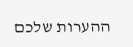ההערות שלכם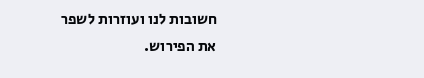חשובות לנו ועוזרות לשפר את הפירוש.